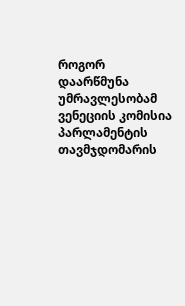როგორ დაარწმუნა უმრავლესობამ ვენეციის კომისია
პარლამენტის თავმჯდომარის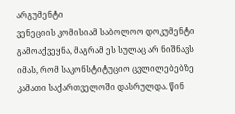არგუმენტი
ვენეციის კომისიამ საბოლოო დოკუმენტი გამოაქვეყნა, მაგრამ ეს სულაც არ ნიშნავს იმას, რომ საკონსტიტუციო ცვლილებებზე კამათი საქართველოში დასრულდა. წინ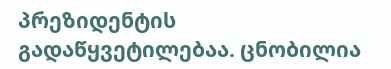პრეზიდენტის გადაწყვეტილებაა. ცნობილია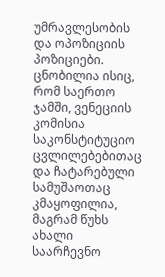უმრავლესობის და ოპოზიციის პოზიციები. ცნობილია ისიც, რომ საერთო ჯამში, ვენეციის კომისია საკონსტიტუციო ცვლილებებითაც და ჩატარებული სამუშაოთაც კმაყოფილია, მაგრამ წუხს ახალი საარჩევნო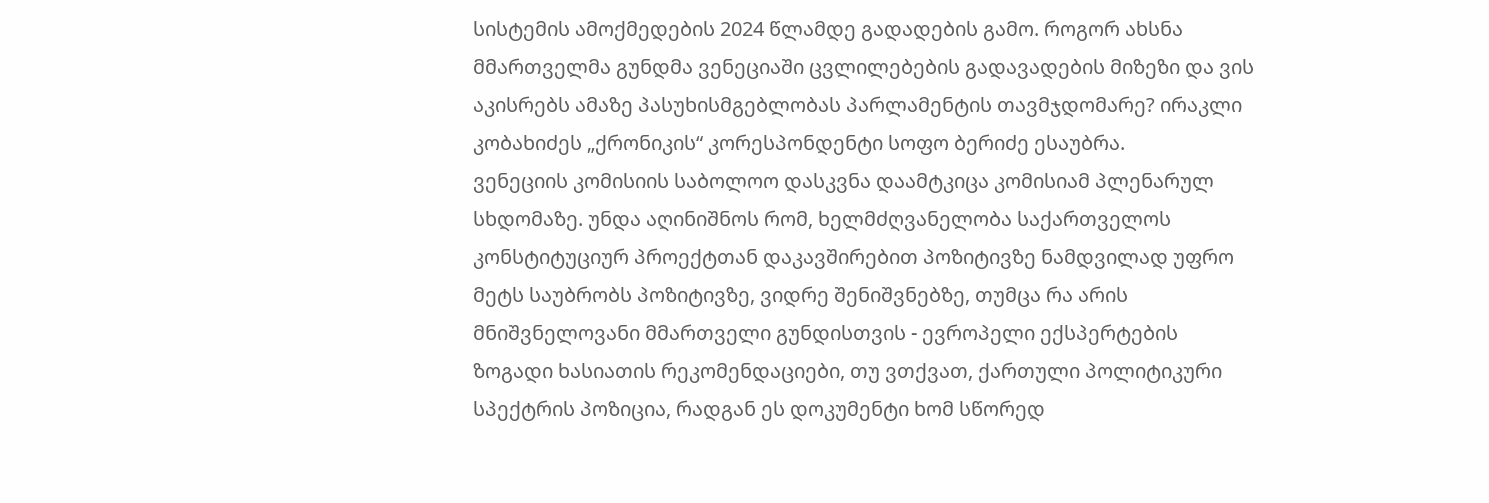სისტემის ამოქმედების 2024 წლამდე გადადების გამო. როგორ ახსნა მმართველმა გუნდმა ვენეციაში ცვლილებების გადავადების მიზეზი და ვის აკისრებს ამაზე პასუხისმგებლობას პარლამენტის თავმჯდომარე? ირაკლი კობახიძეს „ქრონიკის“ კორესპონდენტი სოფო ბერიძე ესაუბრა.
ვენეციის კომისიის საბოლოო დასკვნა დაამტკიცა კომისიამ პლენარულ სხდომაზე. უნდა აღინიშნოს რომ, ხელმძღვანელობა საქართველოს კონსტიტუციურ პროექტთან დაკავშირებით პოზიტივზე ნამდვილად უფრო მეტს საუბრობს პოზიტივზე, ვიდრე შენიშვნებზე, თუმცა რა არის მნიშვნელოვანი მმართველი გუნდისთვის - ევროპელი ექსპერტების ზოგადი ხასიათის რეკომენდაციები, თუ ვთქვათ, ქართული პოლიტიკური სპექტრის პოზიცია, რადგან ეს დოკუმენტი ხომ სწორედ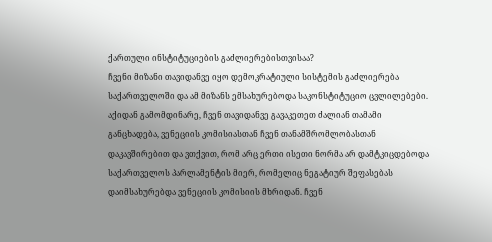ქართული ინსტიტუციების გაძლიერებისთვისაა?
ჩვენი მიზანი თავიდანვე იყო დემოკრატიული სისტემის გაძლიერება საქართველოში და ამ მიზანს ემსახურებოდა საკონსტიტუციო ცვლილებები. აქიდან გამომდინარე, ჩვენ თავიდანვე გავაკეთეთ ძალიან თამამი განცხადება, ვენეციის კომისიასთან ჩვენ თანამშრომლობასთან დაკავშირებით და ვთქვით, რომ არც ერთი ისეთი ნორმა არ დამტკიცდებოდა საქართველოს პარლამენტის მიერ, რომელიც ნეგატიურ შეფასებას დაიმსახურებდა ვენეციის კომისიის მხრიდან. ჩვენ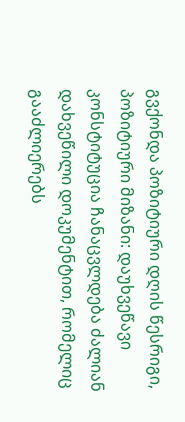გვქონდა პოზიტიური დღის წესრიგი, პოზიტიური მიზანი: დაუხვეწავი კონსტიტუცია ჩანაცვლდება ძალიან დახვეწილი დოკუმენტით, რომელიც გააძლიერებს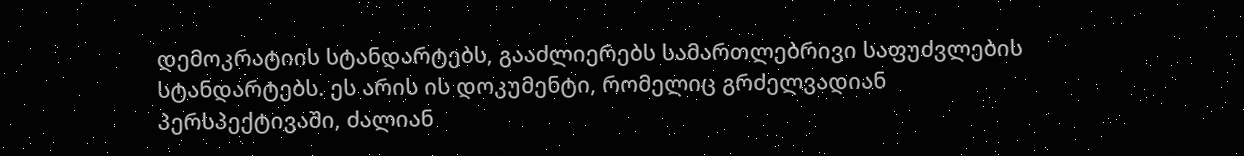დემოკრატიის სტანდარტებს, გააძლიერებს სამართლებრივი საფუძვლების სტანდარტებს. ეს არის ის დოკუმენტი, რომელიც გრძელვადიან პერსპექტივაში, ძალიან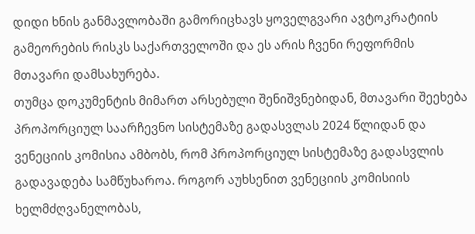დიდი ხნის განმავლობაში გამორიცხავს ყოველგვარი ავტოკრატიის გამეორების რისკს საქართველოში და ეს არის ჩვენი რეფორმის მთავარი დამსახურება.
თუმცა დოკუმენტის მიმართ არსებული შენიშვნებიდან, მთავარი შეეხება პროპორციულ საარჩევნო სისტემაზე გადასვლას 2024 წლიდან და ვენეციის კომისია ამბობს, რომ პროპორციულ სისტემაზე გადასვლის გადავადება სამწუხაროა. როგორ აუხსენით ვენეციის კომისიის ხელმძღვანელობას,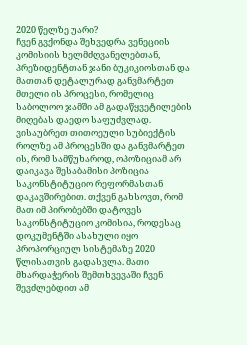2020 წელზე უარი?
ჩვენ გვქონდა შეხვედრა ვენეციის კომისიის ხელმძღვანელებთან, პრეზიდენტთან ჯანი ბუკიკიოსთან და მათთან დეტალურად განვმარტეთ მთელი ის პროცესი, რომელიც საბოლოო ჯამში ამ გადაწყვეტილების მიღებას დაედო საფუძვლად. ვისაუბრეთ თითოეული სუბიექტის როლზე ამ პროცესში და განვმარტეთ ის, რომ სამწუხაროდ, ოპოზიციამ არ დაიკავა შესაბამისი პოზიცია საკონსტიტუციო რეფორმასთან დაკავშირებით. თქვენ გახსოვთ, რომ მათ იმ პირობებში დატოვეს საკონსტიტუციო კომისია, როდესაც დოკუმენტში ასახული იყო პროპორციულ სისტემაზე 2020 წლისათვის გადასვლა. მათი მხარდაჭერის შემთხვევაში ჩვენ შევძლებდით ამ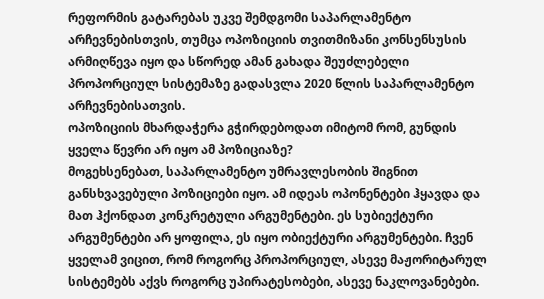რეფორმის გატარებას უკვე შემდგომი საპარლამენტო არჩევნებისთვის, თუმცა ოპოზიციის თვითმიზანი კონსენსუსის არმიღწევა იყო და სწორედ ამან გახადა შეუძლებელი პროპორციულ სისტემაზე გადასვლა 2020 წლის საპარლამენტო არჩევნებისათვის.
ოპოზიციის მხარდაჭერა გჭირდებოდათ იმიტომ რომ, გუნდის ყველა წევრი არ იყო ამ პოზიციაზე?
მოგეხსენებათ, საპარლამენტო უმრავლესობის შიგნით განსხვავებული პოზიციები იყო. ამ იდეას ოპონენტები ჰყავდა და მათ ჰქონდათ კონკრეტული არგუმენტები. ეს სუბიექტური არგუმენტები არ ყოფილა, ეს იყო ობიექტური არგუმენტები. ჩვენ ყველამ ვიცით, რომ როგორც პროპორციულ, ასევე მაჟორიტარულ სისტემებს აქვს როგორც უპირატესობები, ასევე ნაკლოვანებები.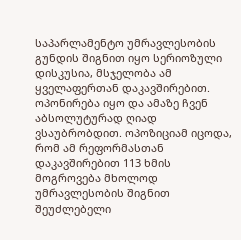საპარლამენტო უმრავლესობის გუნდის შიგნით იყო სერიოზული დისკუსია, მსჯელობა ამ ყველაფერთან დაკავშირებით. ოპონირება იყო და ამაზე ჩვენ აბსოლუტურად ღიად ვსაუბრობდით. ოპოზიციამ იცოდა, რომ ამ რეფორმასთან დაკავშირებით 113 ხმის მოგროვება მხოლოდ უმრავლესობის შიგნით შეუძლებელი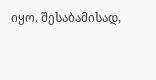იყო. შესაბამისად,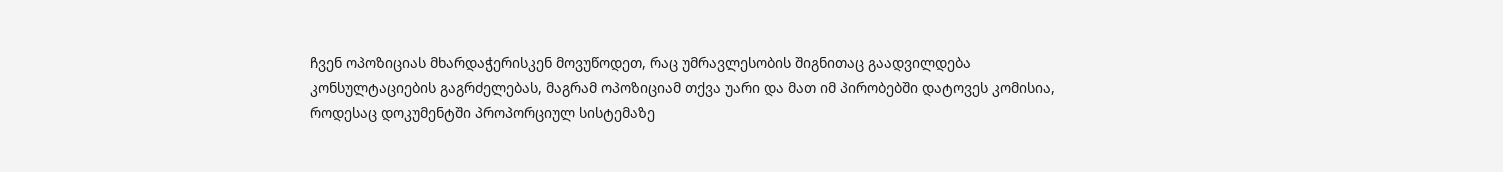ჩვენ ოპოზიციას მხარდაჭერისკენ მოვუწოდეთ, რაც უმრავლესობის შიგნითაც გაადვილდება კონსულტაციების გაგრძელებას, მაგრამ ოპოზიციამ თქვა უარი და მათ იმ პირობებში დატოვეს კომისია, როდესაც დოკუმენტში პროპორციულ სისტემაზე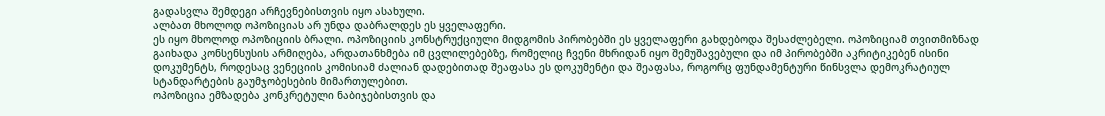გადასვლა შემდეგი არჩევნებისთვის იყო ასახული.
ალბათ მხოლოდ ოპოზიციას არ უნდა დაბრალდეს ეს ყველაფერი.
ეს იყო მხოლოდ ოპოზიციის ბრალი. ოპოზიციის კონსტრუქციული მიდგომის პირობებში ეს ყველაფერი გახდებოდა შესაძლებელი. ოპოზიციამ თვითმიზნად გაიხადა კონსენსუსის არმიღება, არდათანხმება იმ ცვლილებებზე, რომელიც ჩვენი მხრიდან იყო შემუშავებული და იმ პირობებში აკრიტიკებენ ისინი დოკუმენტს, როდესაც ვენეციის კომისიამ ძალიან დადებითად შეაფასა ეს დოკუმენტი და შეაფასა, როგორც ფუნდამენტური წინსვლა დემოკრატიულ სტანდარტების გაუმჯობესების მიმართულებით.
ოპოზიცია ემზადება კონკრეტული ნაბიჯებისთვის და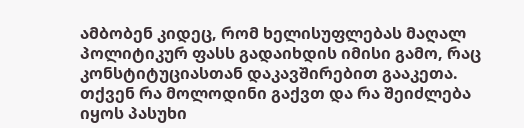ამბობენ კიდეც, რომ ხელისუფლებას მაღალ პოლიტიკურ ფასს გადაიხდის იმისი გამო, რაც კონსტიტუციასთან დაკავშირებით გააკეთა. თქვენ რა მოლოდინი გაქვთ და რა შეიძლება იყოს პასუხი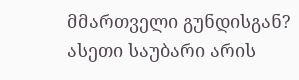მმართველი გუნდისგან?
ასეთი საუბარი არის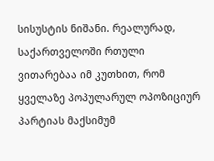სისუსტის ნიშანი. რეალურად, საქართველოში რთული ვითარებაა იმ კუთხით, რომ ყველაზე პოპულარულ ოპოზიციურ პარტიას მაქსიმუმ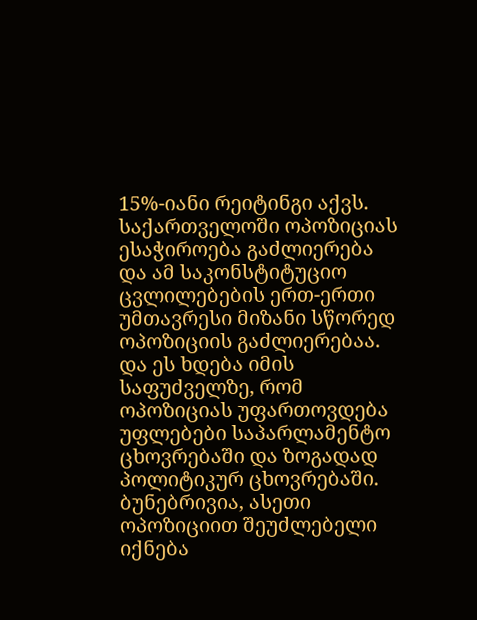15%-იანი რეიტინგი აქვს. საქართველოში ოპოზიციას ესაჭიროება გაძლიერება და ამ საკონსტიტუციო ცვლილებების ერთ-ერთი უმთავრესი მიზანი სწორედ ოპოზიციის გაძლიერებაა. და ეს ხდება იმის საფუძველზე, რომ ოპოზიციას უფართოვდება უფლებები საპარლამენტო ცხოვრებაში და ზოგადად პოლიტიკურ ცხოვრებაში. ბუნებრივია, ასეთი ოპოზიციით შეუძლებელი იქნება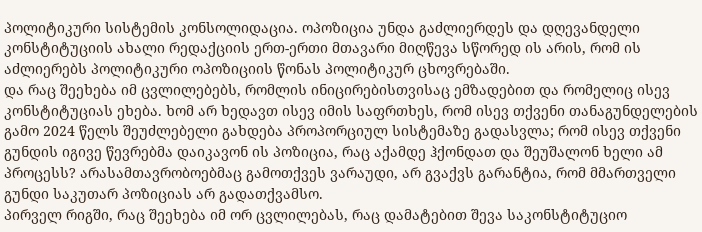პოლიტიკური სისტემის კონსოლიდაცია. ოპოზიცია უნდა გაძლიერდეს და დღევანდელი კონსტიტუციის ახალი რედაქციის ერთ-ერთი მთავარი მიღწევა სწორედ ის არის, რომ ის აძლიერებს პოლიტიკური ოპოზიციის წონას პოლიტიკურ ცხოვრებაში.
და რაც შეეხება იმ ცვლილებებს, რომლის ინიცირებისთვისაც ემზადებით და რომელიც ისევ კონსტიტუციას ეხება. ხომ არ ხედავთ ისევ იმის საფრთხეს, რომ ისევ თქვენი თანაგუნდელების გამო 2024 წელს შეუძლებელი გახდება პროპორციულ სისტემაზე გადასვლა; რომ ისევ თქვენი გუნდის იგივე წევრებმა დაიკავონ ის პოზიცია, რაც აქამდე ჰქონდათ და შეუშალონ ხელი ამ პროცესს? არასამთავრობოებმაც გამოთქვეს ვარაუდი, არ გვაქვს გარანტია, რომ მმართველი გუნდი საკუთარ პოზიციას არ გადათქვამსო.
პირველ რიგში, რაც შეეხება იმ ორ ცვლილებას, რაც დამატებით შევა საკონსტიტუციო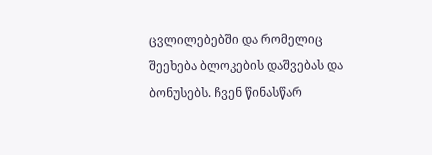ცვლილებებში და რომელიც შეეხება ბლოკების დაშვებას და ბონუსებს. ჩვენ წინასწარ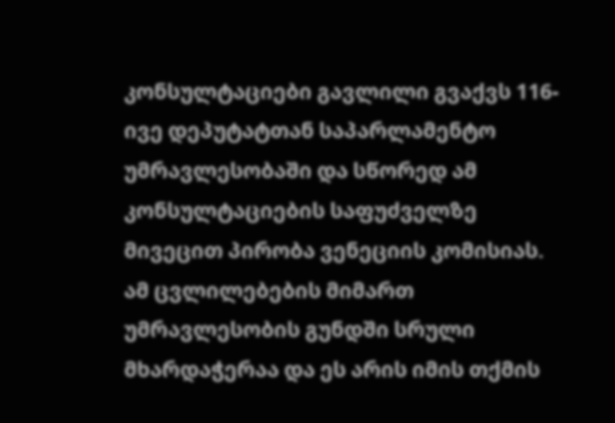კონსულტაციები გავლილი გვაქვს 116-ივე დეპუტატთან საპარლამენტო უმრავლესობაში და სწორედ ამ კონსულტაციების საფუძველზე მივეცით პირობა ვენეციის კომისიას. ამ ცვლილებების მიმართ უმრავლესობის გუნდში სრული მხარდაჭერაა და ეს არის იმის თქმის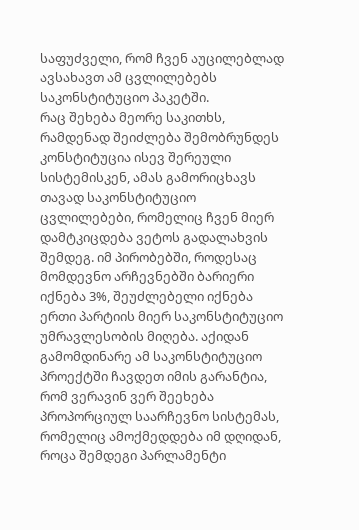საფუძველი, რომ ჩვენ აუცილებლად ავსახავთ ამ ცვლილებებს საკონსტიტუციო პაკეტში.
რაც შეხება მეორე საკითხს, რამდენად შეიძლება შემობრუნდეს კონსტიტუცია ისევ შერეული სისტემისკენ, ამას გამორიცხავს თავად საკონსტიტუციო ცვლილებები, რომელიც ჩვენ მიერ დამტკიცდება ვეტოს გადალახვის შემდეგ. იმ პირობებში, როდესაც მომდევნო არჩევნებში ბარიერი იქნება 3%, შეუძლებელი იქნება ერთი პარტიის მიერ საკონსტიტუციო უმრავლესობის მიღება. აქიდან გამომდინარე ამ საკონსტიტუციო პროექტში ჩავდეთ იმის გარანტია, რომ ვერავინ ვერ შეეხება პროპორციულ საარჩევნო სისტემას, რომელიც ამოქმედდება იმ დღიდან, როცა შემდეგი პარლამენტი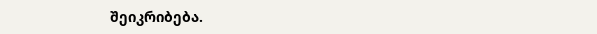შეიკრიბება.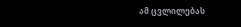ამ ცვლილებას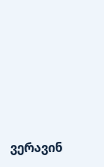ვერავინ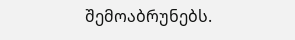შემოაბრუნებს.